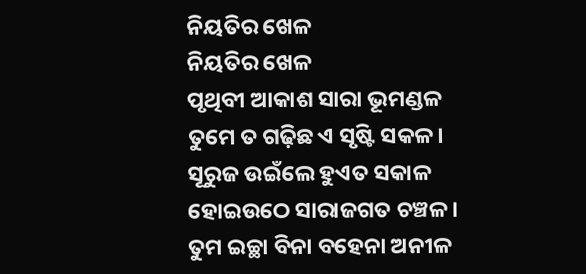ନିୟତିର ଖେଳ
ନିୟତିର ଖେଳ
ପୃଥିବୀ ଆକାଶ ସାରା ଭୂମଣ୍ଡଳ
ତୁମେ ତ ଗଢ଼ିଛ ଏ ସୃଷ୍ଟି ସକଳ।
ସୂରୁଜ ଉଇଁଲେ ହୁଏତ ସକାଳ
ହୋଇଉଠେ ସାରାଜଗତ ଚଞ୍ଚଳ।
ତୁମ ଇଚ୍ଛା ବିନା ବହେନା ଅନୀଳ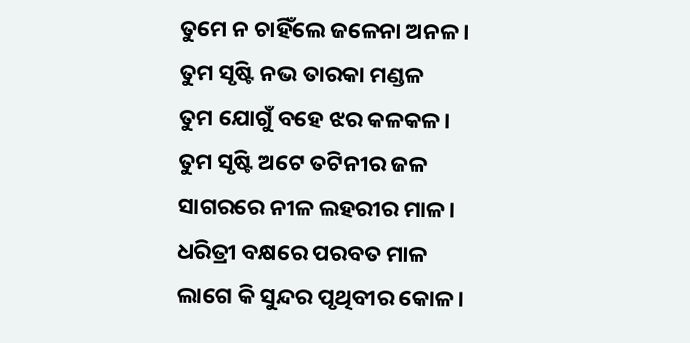ତୁମେ ନ ଚାହିଁଲେ ଜଳେନା ଅନଳ।
ତୁମ ସୃଷ୍ଟି ନଭ ତାରକା ମଣ୍ଡଳ
ତୁମ ଯୋଗୁଁ ବହେ ଝର କଳକଳ।
ତୁମ ସୃଷ୍ଟି ଅଟେ ତଟିନୀର ଜଳ
ସାଗରରେ ନୀଳ ଲହରୀର ମାଳ।
ଧରିତ୍ରୀ ବକ୍ଷରେ ପରବତ ମାଳ
ଲାଗେ କି ସୁନ୍ଦର ପୃଥିବୀର କୋଳ।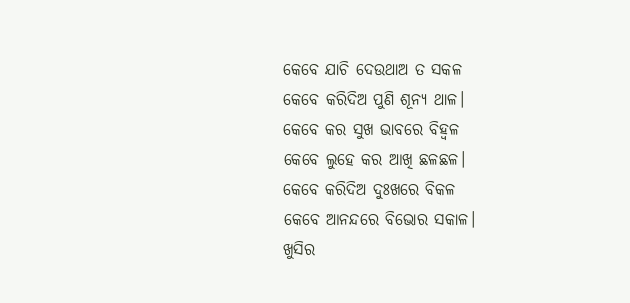କେବେ ଯାଚି ଦେଉଥାଅ ତ ସକଳ
କେବେ କରିଦିଅ ପୁଣି ଶୂନ୍ୟ ଥାଳ।
କେବେ କର ସୁଖ ଭାବରେ ବିହ୍ଵଳ
କେବେ ଲୁହେ କର ଆଖି ଛଳଛଳ।
କେବେ କରିଦିଅ ଦୁଃଖରେ ବିକଳ
କେବେ ଆନନ୍ଦରେ ବିଭୋର ସକାଳ।
ଖୁସିର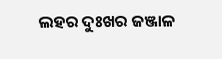ଲହର ଦୁଃଖର ଜଞ୍ଜାଳ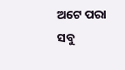ଅଟେ ପରା ସବୁ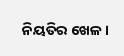ନିୟତିର ଖେଳ।